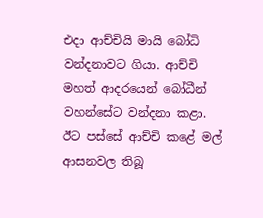එදා ආච්චියි මායි බෝධි වන්දනාවට ගියා. ආච්චි මහත් ආදරයෙන් බෝධීන් වහන්සේට වන්දනා කළා. ඊට පස්සේ ආච්චි කළේ මල් ආසනවල තිබූ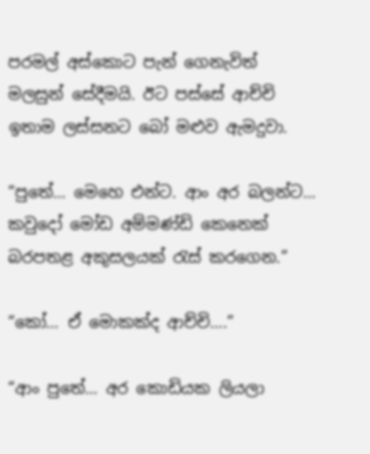පරමල් අස්කොට පැන් ගෙනැවිත් මලසුන් සේදීමයි. ඊට පස්සේ ආච්චි ඉතාම ලස්සනට බෝ මළුව ඇමදුවා.

“පුතේ… මෙහෙ එන්ට. ආං අර බලන්ට… කවුදෝ මෝඩ අම්මණ්ඩි කෙනෙක් බරපතළ අකුසලයක් රැස් කරගෙන.”

“කෝ… ඒ මොකක්ද ආච්චි….”

“ආං පුතේ… අර කොඩියක ලියලා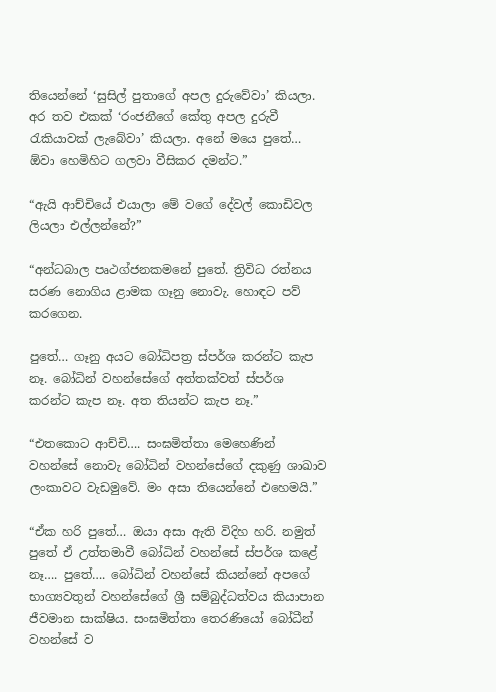තියෙන්නේ ‘සුසිල් පුතාගේ අපල දුරුවේවා’ කියලා. අර තව එකක් ‘රංජනීගේ කේතු අපල දුරුවී රැකියාවක් ලැබේවා’ කියලා. අනේ මයෙ පුතේ… ඕවා හෙමිහිට ගලවා වීසිකර දමන්ට.”

“ඇයි ආච්චියේ එයාලා මේ වගේ දේවල් කොඩිවල ලියලා එල්ලන්නේ?”

“අන්ධබාල පෘථග්ජනකමනේ පුතේ. ත්‍රිවිධ රත්නය සරණ නොගිය ළාමක ගෑනු නොවැ. හොඳට පව් කරගෙන.

පුතේ… ගෑනු අයට බෝධිපත්‍ර ස්පර්ශ කරන්ට කැප නෑ. බෝධින් වහන්සේගේ අත්තක්වත් ස්පර්ශ කරන්ට කැප නෑ. අත තියන්ට කැප නෑ.”

“එතකොට ආච්චි…. සංඝමිත්තා මෙහෙණින් වහන්සේ නොවැ බෝධින් වහන්සේගේ දකුණු ශාඛාව ලංකාවට වැඩමුවේ. මං අසා තියෙන්නේ එහෙමයි.”

“ඒක හරි පුතේ… ඔයා අසා ඇති විදිහ හරි. නමුත් පුතේ ඒ උත්තමාවී බෝධින් වහන්සේ ස්පර්ශ කළේ නෑ…. පුතේ…. බෝධින් වහන්සේ කියන්නේ අපගේ භාග්‍යවතුන් වහන්සේගේ ශ්‍රී සම්බුද්ධත්වය කියාපාන ජීවමාන සාක්ෂිය. සංඝමිත්තා තෙරණියෝ බෝධීන් වහන්සේ ව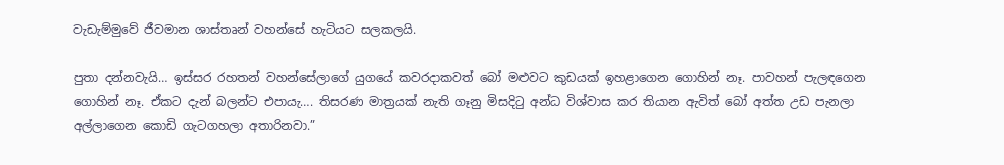වැඩැම්මුවේ ජීවමාන ශාස්තෘන් වහන්සේ හැටියට සලකලයි.

පුතා දන්නවැයි… ඉස්සර රහතන් වහන්සේලාගේ යුගයේ කවරදාකවත් බෝ මළුවට කුඩයක් ඉහළාගෙන ගොහින් නෑ. පාවහන් පැලඳගෙන ගොහින් නෑ. ඒකට දැන් බලන්ට එපායැ…. තිසරණ මාත්‍රයක් නැති ගෑනු මිසදිටු අන්ධ විශ්වාස කර තියාන ඇවිත් බෝ අත්ත උඩ පැනලා අල්ලාගෙන කොඩි ගැටගහලා අතාරිනවා.”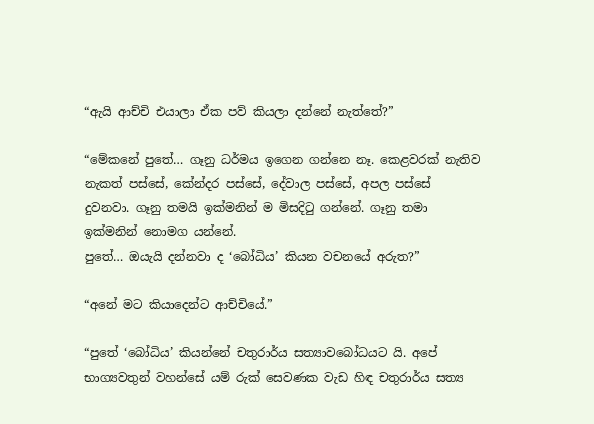“ඇයි ආච්චි එයාලා ඒක පව් කියලා දන්නේ නැත්තේ?”

“මේකනේ පුතේ… ගෑනු ධර්මය ඉගෙන ගන්නෙ නෑ. කෙළවරක් නැතිව නැකත් පස්සේ, කේන්දර පස්සේ, දේවාල පස්සේ, අපල පස්සේ දුවනවා. ගෑනු තමයි ඉක්මනින් ම මිසදිටු ගන්නේ. ගෑනු තමා ඉක්මනින් නොමග යන්නේ.
පුතේ… ඔයැයි දන්නවා ද ‘බෝධිය’ කියන වචනයේ අරුත?”

“අනේ මට කියාදෙන්ට ආච්චියේ.”

“පුතේ ‘බෝධිය’ කියන්නේ චතුරාර්ය සත්‍යාවබෝධයට යි. අපේ භාග්‍යවතුන් වහන්සේ යම් රුක් සෙවණක වැඩ හිඳ චතුරාර්ය සත්‍ය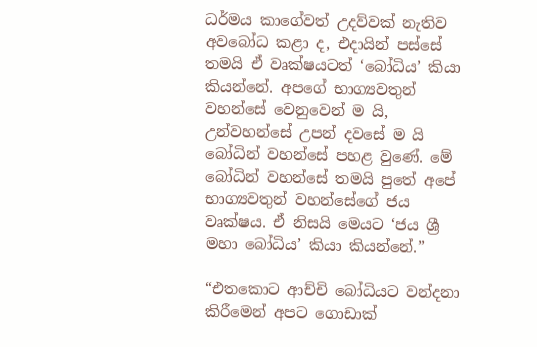ධර්මය කාගේවත් උදව්වක් නැතිව අවබෝධ කළා ද, එදායින් පස්සේ තමයි ඒ වෘක්ෂයටත් ‘බෝධිය’ කියා කියන්නේ. අපගේ භාග්‍යවතුන් වහන්සේ වෙනුවෙන් ම යි, උන්වහන්සේ උපන් දවසේ ම යි බෝධින් වහන්සේ පහළ වුණේ. මේ බෝධින් වහන්සේ තමයි පුතේ අපේ භාග්‍යවතුන් වහන්සේගේ ජය වෘක්ෂය. ඒ නිසයි මෙයට ‘ජය ශ්‍රී මහා බෝධිය’ කියා කියන්නේ.”

“එතකොට ආච්චි බෝධියට වන්දනා කිරීමෙන් අපට ගොඩාක්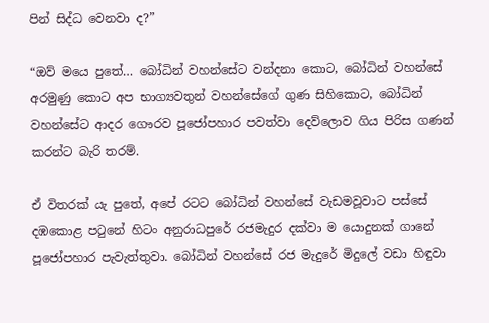පින් සිද්ධ වෙනවා ද?”

“ඔව් මයෙ පුතේ… බෝධින් වහන්සේට වන්දනා කොට, බෝධින් වහන්සේ අරමුණු කොට අප භාග්‍යවතුන් වහන්සේගේ ගුණ සිහිකොට, බෝධින් වහන්සේට ආදර ගෞරව පූජෝපහාර පවත්වා දෙව්ලොව ගිය පිරිස ගණන් කරන්ට බැරි තරම්.

ඒ විතරක් යැ පුතේ, අපේ රටට බෝධින් වහන්සේ වැඩමවූවාට පස්සේ දඹකොළ පටුනේ හිටං අනුරාධපුරේ රජමැදුර දක්වා ම යොදුනක් ගානේ පූජෝපහාර පැවැත්තුවා. බෝධින් වහන්සේ රජ මැදුරේ මිදුලේ වඩා හිඳුවා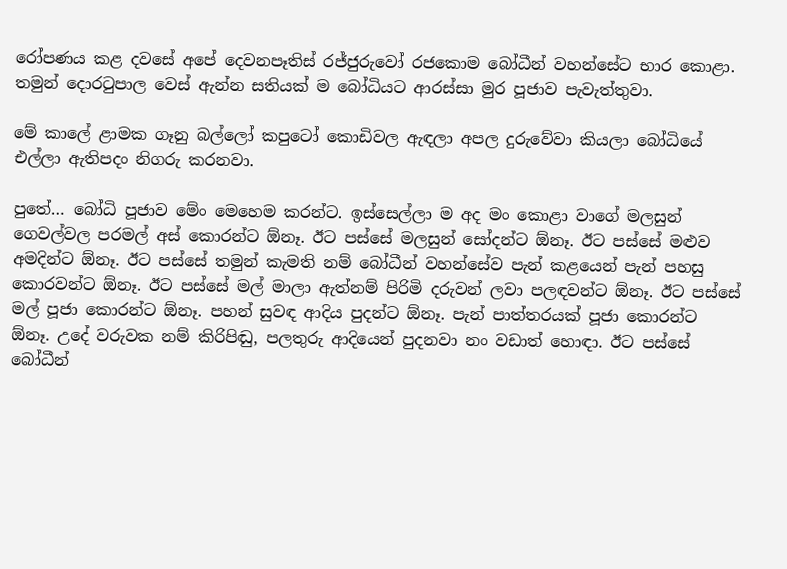රෝපණය කළ දවසේ අපේ දෙවනපෑතිස් රජ්ජුරුවෝ රජකොම බෝධීන් වහන්සේට භාර කොළා. තමුන් දොරටුපාල වෙස් ඇන්න සතියක් ම බෝධියට ආරස්සා මුර පූජාව පැවැත්තුවා.

මේ කාලේ ළාමක ගෑනු බල්ලෝ කපුටෝ කොඩිවල ඇඳලා අපල දුරුවේවා කියලා බෝධියේ එල්ලා ඇතිපදං නිගරු කරනවා.

පුතේ… බෝධි පූජාව මේං මෙහෙම කරන්ට. ඉස්සෙල්ලා ම අද මං කොළා වාගේ මලසුන් ගෙවල්වල පරමල් අස් කොරන්ට ඕනෑ. ඊට පස්සේ මලසුන් සෝදන්ට ඕනෑ. ඊට පස්සේ මළුව අමදින්ට ඕනෑ. ඊට පස්සේ තමුන් කැමති නම් බෝධීන් වහන්සේව පැන් කළයෙන් පැන් පහසු කොරවන්ට ඕනෑ. ඊට පස්සේ මල් මාලා ඇත්නම් පිරිමි දරුවන් ලවා පලඳවන්ට ඕනෑ. ඊට පස්සේ මල් පූජා කොරන්ට ඕනෑ. පහන් සුවඳ ආදිය පුදන්ට ඕනෑ. පැන් පාත්තරයක් පූජා කොරන්ට ඕනෑ. උදේ වරුවක නම් කිරිපිඬු, පලතුරු ආදියෙන් පුදනවා නං වඩාත් හොඳා. ඊට පස්සේ බෝධීන්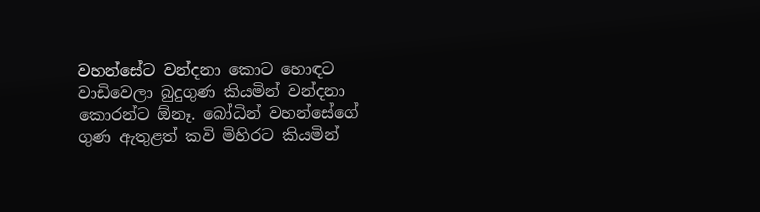වහන්සේට වන්දනා කොට හොඳට වාඩිවෙලා බුදුගුණ කියමින් වන්දනා කොරන්ට ඕනෑ. බෝධින් වහන්සේගේ ගුණ ඇතුළත් කවි මිහිරට කියමින්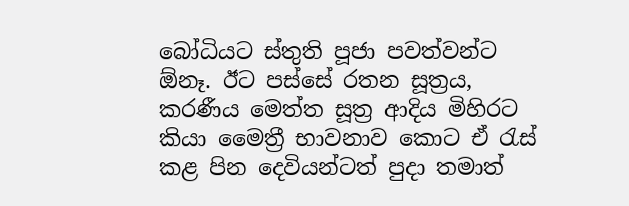බෝධියට ස්තුති පූජා පවත්වන්ට ඕනෑ. ඊට පස්සේ රතන සූත්‍රය, කරණීය මෙත්ත සූත්‍ර ආදිය මිහිරට කියා මෛත්‍රී භාවනාව කොට ඒ රැස් කළ පින දෙවියන්ටත් පුදා තමාත්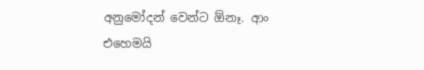අනුමෝදන් වෙන්ට ඕනෑ. ආං එහෙමයි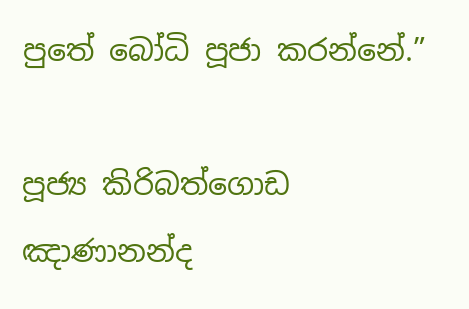පුතේ බෝධි පූජා කරන්නේ.”

පූජ්‍ය කිරිබත්ගොඩ ඤාණානන්ද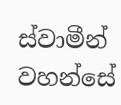ස්වාමීන් වහන්සේ